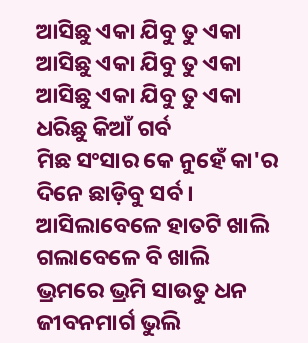ଆସିଛୁ ଏକା ଯିବୁ ତୁ ଏକା
ଆସିଛୁ ଏକା ଯିବୁ ତୁ ଏକା
ଆସିଛୁ ଏକା ଯିବୁ ତୁ ଏକା
ଧରିଛୁ କିଆଁ ଗର୍ବ
ମିଛ ସଂସାର କେ ନୁହେଁ କା'ର
ଦିନେ ଛାଡ଼ିବୁ ସର୍ବ ।
ଆସିଲାବେଳେ ହାତଟି ଖାଲି
ଗଲାବେଳେ ବି ଖାଲି
ଭ୍ରମରେ ଭ୍ରମି ସାଉତୁ ଧନ
ଜୀବନମାର୍ଗ ଭୁଲି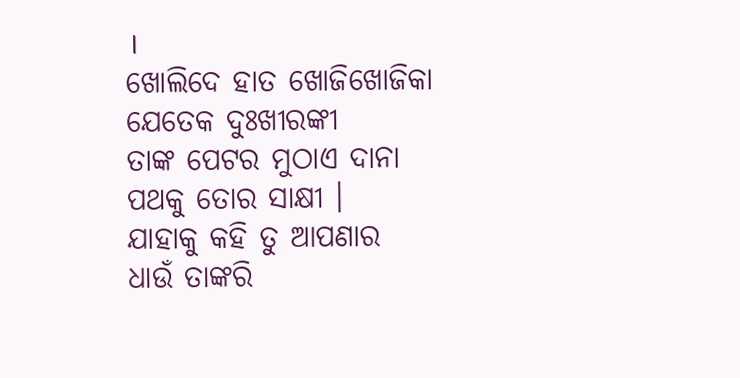।
ଖୋଲିଦେ ହାତ ଖୋଜିଖୋଜିକା
ଯେତେକ ଦୁଃଖୀରଙ୍କୀ
ତାଙ୍କ ପେଟର ମୁଠାଏ ଦାନା
ପଥକୁ ତୋର ସାକ୍ଷୀ ।
ଯାହାକୁ କହି ତୁ ଆପଣାର
ଧାଉଁ ତାଙ୍କରି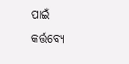ପାଇଁ
କର୍ତ୍ତବ୍ୟେ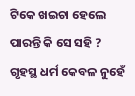ଟିକେ ଖଇଚା ହେଲେ
ପାରନ୍ତି କି ସେ ସହି ?
ଗୃହସ୍ଥ ଧର୍ମ କେବଳ ନୁହେଁ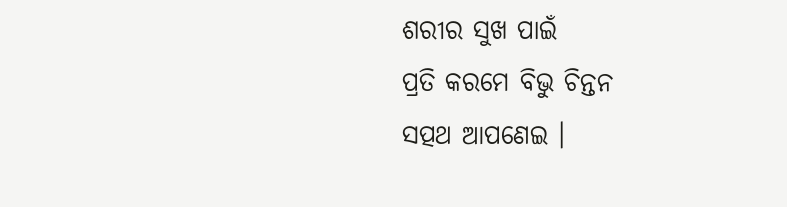ଶରୀର ସୁଖ ପାଇଁ
ପ୍ରତି କରମେ ବିଭୁ ଚିନ୍ତନ
ସତ୍ପଥ ଆପଣେଇ ।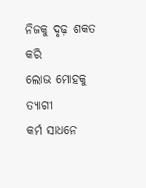ନିଜକୁ ଦୃଢ଼ ଶକତ କରି
ଲୋଭ ମୋହକୁ ତ୍ୟାଗୀ
କର୍ମ ସାଧନେ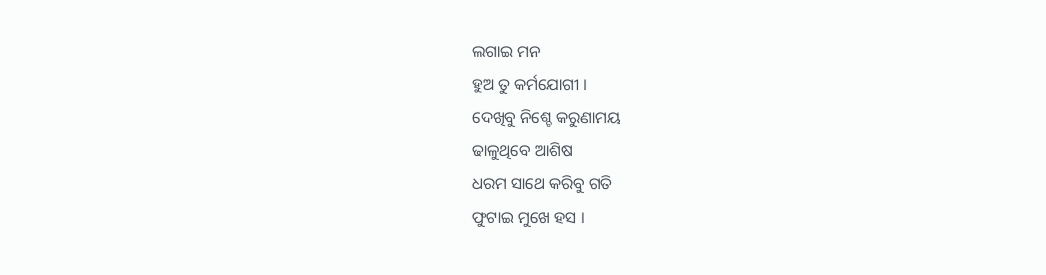ଲଗାଇ ମନ
ହୁଅ ତୁ କର୍ମଯୋଗୀ ।
ଦେଖିବୁ ନିଶ୍ଚେ କରୁଣାମୟ
ଢାଳୁଥିବେ ଆଶିଷ
ଧରମ ସାଥେ କରିବୁ ଗତି
ଫୁଟାଇ ମୁଖେ ହସ ।